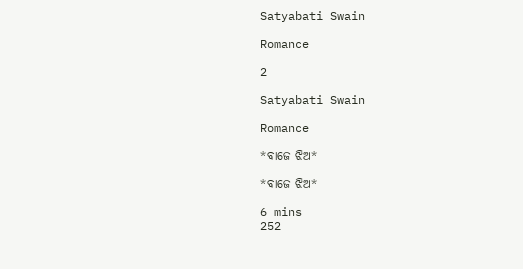Satyabati Swain

Romance

2

Satyabati Swain

Romance

*ବାଜେ ଝିଅ*

*ବାଜେ ଝିଅ*

6 mins
252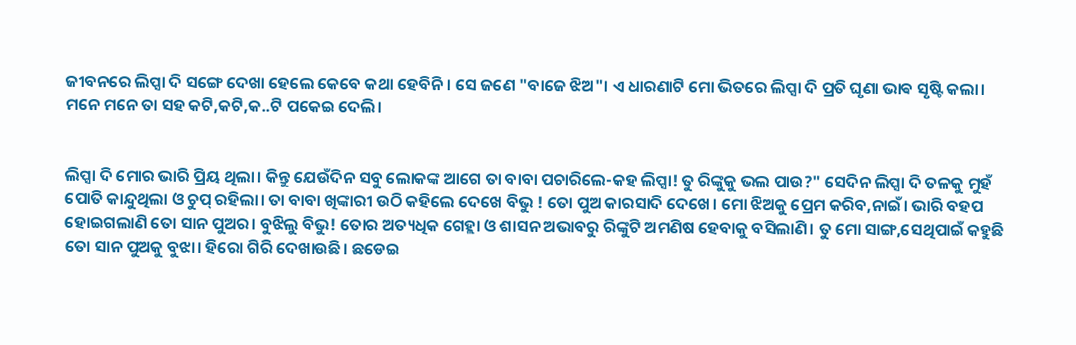ଜୀବନରେ ଲିପ୍ସା ଦି ସଙ୍ଗେ ଦେଖା ହେଲେ କେବେ କଥା ହେବିନି। ସେ ଜଣେ "ବାଜେ ଝିଅ"। ଏ ଧାରଣାଟି ମୋ ଭିତରେ ଲିପ୍ସା ଦି ପ୍ରତି ଘୃଣା ଭାଵ ସୃଷ୍ଟି କଲା। ମନେ ମନେ ତା ସହ କଟି,କଟି,କ..ଟି ପକେଇ ଦେଲି।


ଲିପ୍ସା ଦି ମୋର ଭାରି ପ୍ରିୟ ଥିଲା। କିନ୍ତୁ ଯେଉଁଦିନ ସବୁ ଲୋକଙ୍କ ଆଗେ ତା ବାବା ପଚାରିଲେ-କହ ଲିପ୍ସା! ତୁ ରିଙ୍କୁକୁ ଭଲ ପାଉ?" ସେଦିନ ଲିପ୍ସା ଦି ତଳକୁ ମୁହଁ ପୋତି କାନ୍ଦୁଥିଲା ଓ ଚୁପ୍ ରହିଲା। ତା ବାବା ଖିଙ୍କାରୀ ଉଠି କହିଲେ ଦେଖେ ବିଭୁ ! ତୋ ପୁଅ କାରସାଦି ଦେଖେ। ମୋ ଝିଅକୁ ପ୍ରେମ କରିବ,ନାଇଁ। ଭାରି ବହପ ହୋଇଗଲାଣି ତୋ ସାନ ପୁଅର। ବୁଝିଲୁ ବିଭୁ! ତୋର ଅତ୍ୟଧିକ ଗେହ୍ଲା ଓ ଶାସନ ଅଭାବରୁ ରିଙ୍କୁଟି ଅମଣିଷ ହେବାକୁ ବସିଲାଣି। ତୁ ମୋ ସାଙ୍ଗ,ସେଥିପାଇଁ କହୁଛି ତୋ ସାନ ପୁଅକୁ ବୁଝା। ହିରୋ ଗିରି ଦେଖାଉଛି। ଛଡେଇ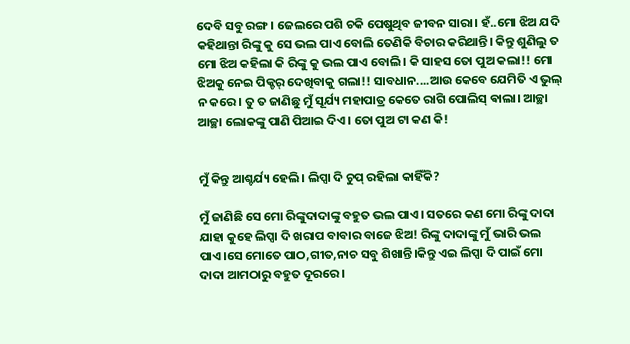ଦେବି ସବୁ ରଙ୍ଗ। ଜେଲରେ ପଶି ଚକି ପେଷୁଥିବ ଜୀବନ ସାରା। ହଁ..ମୋ ଝିଅ ଯଦି କହିଥାନ୍ତା ରିଙ୍କୁ କୁ ସେ ଭଲ ପାଏ ବୋଲି ତେଣିକି ବିଚାର କରିଥାନ୍ତି। କିନ୍ତୁ ଶୁଣିଲୁ ତ ମୋ ଝିଅ କହିଲା କି ରିଙ୍କୁ କୁ ଭଲ ପାଏ ବୋଲି। କି ସାହସ ତୋ ପୁଅ କଲା!! ମୋ ଝିଅକୁ ନେଇ ପିକ୍ଚର୍ ଦେଖିବାକୁ ଗଲା!! ସାବଧାନ....ଆଉ କେବେ ଯେମିତି ଏ ଭୁଲ୍ ନ କରେ। ତୁ ତ ଜାଣିଛୁ ମୁଁ ସୂର୍ଯ୍ୟ ମହାପାତ୍ର କେତେ ରାଗି ପୋଲିସ୍ ଵାଲା। ଆଚ୍ଛା ଆଚ୍ଛା ଲୋକଙ୍କୁ ପାଣି ପିଆଇ ଦିଏ। ତୋ ପୁଅ ଟା କଣ କି!


ମୁଁ କିନ୍ତୁ ଆଶ୍ଚର୍ଯ୍ୟ ହେଲି। ଲିପ୍ସା ଦି ଚୁପ୍ ରହିଲା କାହିଁକି?

ମୁଁ ଜାଣିଛି ସେ ମୋ ରିଙ୍କୁଦାଦାଙ୍କୁ ବହୁତ ଭଲ ପାଏ। ସତରେ କଣ ମୋ ରିଙ୍କୁ ଦାଦା ଯାହା କୁହେ ଲିପ୍ସା ଦି ଖରାପ ବାବାର ବାଜେ ଝିଅ! ରିଙ୍କୁ ଦାଦାଙ୍କୁ ମୁଁ ଭାରି ଭଲ ପାଏ।ସେ ମୋତେ ପାଠ,ଗୀତ,ନାଚ ସବୁ ଶିଖାନ୍ତି।କିନ୍ତୁ ଏଇ ଲିପ୍ସା ଦି ପାଇଁ ମୋ ଦାଦା ଆମଠାରୁ ବହୁତ ଦୂରରେ।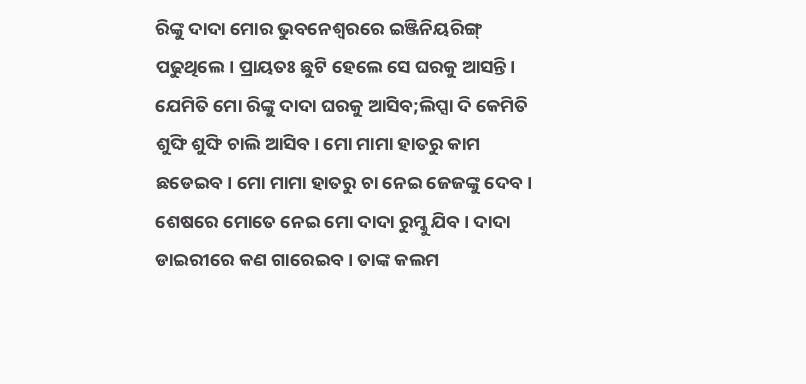ରିଙ୍କୁ ଦାଦା ମୋର ଭୁବନେଶ୍ୱରରେ ଇଞ୍ଜିନିୟରିଙ୍ଗ୍ ପଢୁଥିଲେ। ପ୍ରାୟତଃ ଛୁଟି ହେଲେ ସେ ଘରକୁ ଆସନ୍ତି। ଯେମିତି ମୋ ରିଙ୍କୁ ଦାଦା ଘରକୁ ଆସିବ;ଲିପ୍ସା ଦି କେମିତି ଶୁଙ୍ଘି ଶୁଙ୍ଘି ଚାଲି ଆସିବ। ମୋ ମାମା ହାତରୁ କାମ ଛଡେଇବ। ମୋ ମାମା ହାତରୁ ଚା ନେଇ ଜେଜଙ୍କୁ ଦେବ। ଶେଷରେ ମୋତେ ନେଇ ମୋ ଦାଦା ରୁମ୍କୁ ଯିବ। ଦାଦା ଡାଇରୀରେ କଣ ଗାରେଇବ। ତାଙ୍କ କଲମ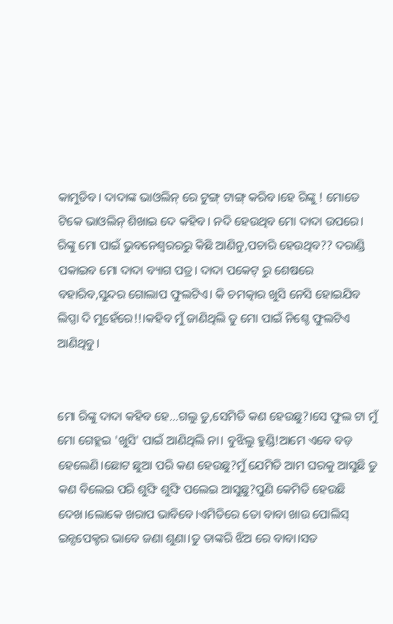କାମୁଡିବ। ଦାଦାଙ୍କ ଭାଓଲିନ୍ ରେ ଟୁଙ୍ଗ୍ ଟାଙ୍ଗ୍ କରିବ।ହେ ରିଙ୍କୁ ! ମୋତେ ଟିକେ ଭାଓଲିନ୍ ଶିଖାଇ ଦେ କହିବ। ନଦି ହେଉଥିବ ମୋ ଦାଦା ଉପରେ। ରିଙ୍କୁ ମୋ ପାଇଁ ଭୁବନେଶ୍ୱରରରୁ କିଛି ଆଣିନୁ,ପଚାରି ହେଉଥିବ?? ଦରାଣ୍ଡି ପକାଇବ ମୋ ଦାଦା ବ୍ୟାଗ ପତ୍ର। ଦାଦା ପକେଟ୍ ରୁ ଶେଷରେ ବହାରିବ,ସୁନ୍ଦର ଗୋଲାପ ଫୁଲଟିଏ। କି ଚମତ୍କାର ଖୁସି ନେସି ହୋଇଯିବ ଲିପ୍ସା ଦି ମୁହେଁରେ!!।କହିବ ମୁଁ ଜାଣିଥିଲି ତୁ ମୋ ପାଇଁ ନିଶ୍ଚେ ଫୁଲଟିଏ ଆଣିଥିବୁ।


ମୋ ରିଙ୍କୁ ଦାଦା କହିବ ହେ...ଗଲୁ ତୁ,ସେମିତି କଣ ହେଉଛୁ?।ସେ ଫୁଲ ଟା ମୁଁ ମୋ ଗେହ୍ଲଇ 'ଖୁସି' ପାଇଁ ଆଣିଥିଲି ନା। ବୁଝିଲୁ ହୁଣ୍ଡି!ଆମେ ଏବେ ବଡ଼ ହେଲେଣି।ଛୋଟ ଛୁଆ ପରି କଣ ହେଉଛୁ?ମୁଁ ଯେମିତି ଆମ ଘରକୁ ଆସୁଛି ତୁ କଣ ବିଲେଇ ପରି ଶୁଙ୍ଘି ଶୁଙ୍ଘି ପଲେଇ ଆସୁଛୁ?ପୁଣି କେମିତି ହେଉଛି ଦେଖ।ଲୋକେ ଖରାପ ଭାବିବେ।ଏମିତିରେ ତୋ ବାବା ଖାଉ ପୋଲିସ୍ ଇନ୍ସପେକ୍ଟର ଭାବେ ଜଣା ଶୁଣା।ତୁ ତାଙ୍କରି ଝିଅ ରେ ବାବା।ସତ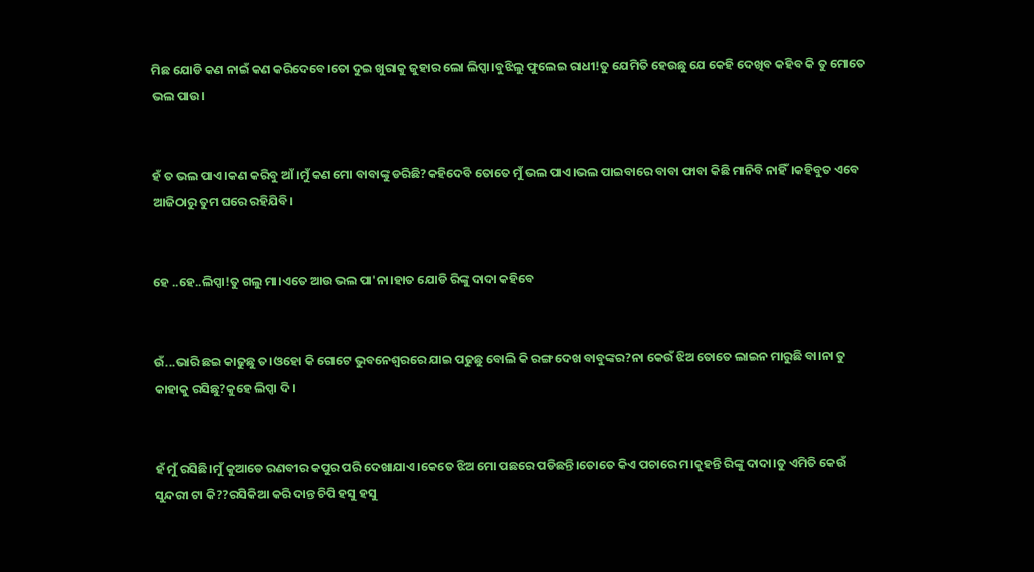ମିଛ ଯୋଡି କଣ ନାଇଁ କଣ କରିଦେବେ।ତୋ ଦୁଇ ଖୁରାକୁ ଜୁହାର ଲୋ ଲିପ୍ସା।ବୁଝିଲୁ ଫୁଲେଇ ରାଧୀ!ତୁ ଯେମିତି ହେଉଛୁ ଯେ କେହି ଦେଖିବ କହିବ କି ତୁ ମୋତେ ଭଲ ପାଉ।


ହଁ ତ ଭଲ ପାଏ।କଣ କରିବୁ ଆଁ।ମୁଁ କଣ ମୋ ବାବାଙ୍କୁ ଡରିଛି?କହିଦେବି ତୋତେ ମୁଁ ଭଲ ପାଏ।ଭଲ ପାଇବାରେ ବାବା ଫାବା କିଛି ମାନିବି ନାହିଁ।କହିବୁତ ଏବେ ଆଜିଠାରୁ ତୁମ ଘରେ ରହିଯିବି।


ହେ ..ହେ..ଲିପ୍ସା!ତୁ ଗଲୁ ମା।ଏତେ ଆଉ ଭଲ ପା'ନା।ହାତ ଯୋଡି ରିଙ୍କୁ ଦାଦା କହିବେ


ଉଁ...ଭାରି ଛଇ କାଢୁଛୁ ତ।ଓହୋ କି ଗୋଟେ ଭୁବନେଶ୍ୱରରେ ଯାଇ ପଢୁଛୁ ବୋଲି କି ରଙ୍ଗ ଦେଖ ବାବୁଙ୍କର?ନା କେଉଁ ଝିଅ ତୋତେ ଲାଇନ ମାରୁଛି ବା।ନା ତୁ କାହାକୁ ରସିଛୁ?କୁହେ ଲିପ୍ସା ଦି।


ହଁ ମୁଁ ରସିଛି।ମୁଁ କୁଆଡେ ରଣବୀର କପୁର ପରି ଦେଖାଯାଏ।କେତେ ଝିଅ ମୋ ପଛରେ ପଡିଛନ୍ତି।ତୋତେ କିଏ ପଚାରେ ମ।କୁହନ୍ତି ରିଙ୍କୁ ଦାଦା।ତୁ ଏମିତି କେଉଁ ସୁନ୍ଦରୀ ଟା କି??ରସିକିଆ କରି ଦାନ୍ତ ଚିପି ହସୁ ହସୁ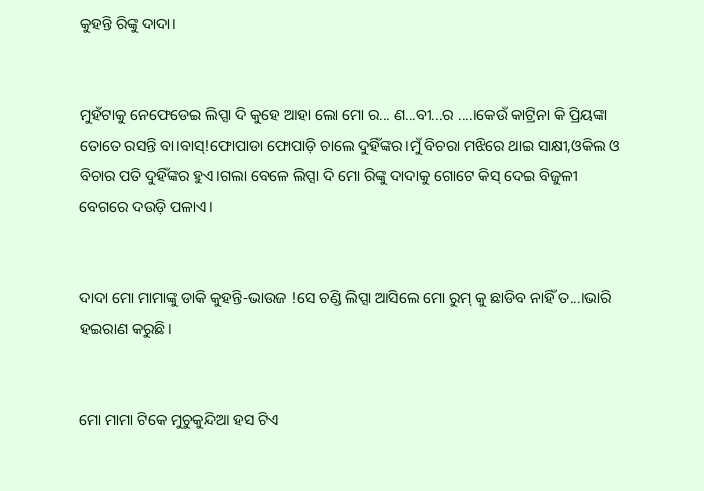କୁହନ୍ତି ରିଙ୍କୁ ଦାଦା।


ମୁହଁଟାକୁ ନେଫେଡେଇ ଲିପ୍ସା ଦି କୁହେ ଆହା ଲୋ ମୋ ର... ଣ...ବୀ...ର ....।କେଉଁ କାଟ୍ରିନା କି ପ୍ରିୟଙ୍କା ତୋତେ ରସନ୍ତି ବା।ବାସ୍!ଫୋପାଡା ଫୋପାଡ଼ି ଚାଲେ ଦୁହିଁଙ୍କର।ମୁଁ ବିଚରା ମଝିରେ ଥାଇ ସାକ୍ଷୀ,ଓକିଲ ଓ ବିଚାର ପତି ଦୁହିଁଙ୍କର ହୁଏ।ଗଲା ବେଳେ ଲିପ୍ସା ଦି ମୋ ରିଙ୍କୁ ଦାଦାକୁ ଗୋଟେ କିସ୍ ଦେଇ ବିଜୁଳୀ ବେଗରେ ଦଉଡ଼ି ପଳାଏ।


ଦାଦା ମୋ ମାମାଙ୍କୁ ଡାକି କୁହନ୍ତି-ଭାଉଜ !ସେ ଚଣ୍ଡି ଲିପ୍ସା ଆସିଲେ ମୋ ରୁମ୍ କୁ ଛାଡିବ ନାହିଁ ତ...।ଭାରି ହଇରାଣ କରୁଛି।


ମୋ ମାମା ଟିକେ ମୁଚୁକୁନ୍ଦିଆ ହସ ଟିଏ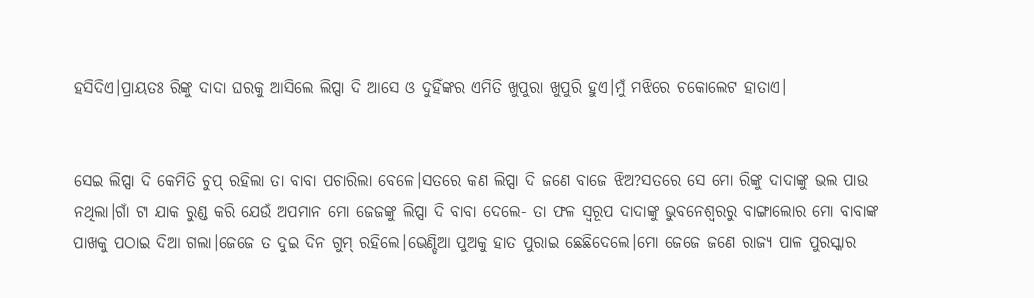ହସିଦିଏ।ପ୍ରାୟତଃ ରିଙ୍କୁ ଦାଦା ଘରକୁ ଆସିଲେ ଲିପ୍ସା ଦି ଆସେ ଓ ଦୁହିଁଙ୍କର ଏମିତି ଖୁପୁରା ଖୁପୁରି ହୁଏ।ମୁଁ ମଝିରେ ଚକୋଲେଟ ହାତାଏ।


ସେଇ ଲିପ୍ସା ଦି କେମିତି ଚୁପ୍ ରହିଲା ତା ବାବା ପଚାରିଲା ବେଳେ।ସତରେ କଣ ଲିପ୍ସା ଦି ଜଣେ ବାଜେ ଝିଅ?ସତରେ ସେ ମୋ ରିଙ୍କୁ ଦାଦାଙ୍କୁ ଭଲ ପାଉ ନଥିଲା।ଗାଁ ଟା ଯାକ ରୁଣ୍ଡ କରି ଯେଉଁ ଅପମାନ ମୋ ଜେଜଙ୍କୁ ଲିପ୍ସା ଦି ବାବା ଦେଲେ- ତା ଫଳ ସ୍ୱରୂପ ଦାଦାଙ୍କୁ ଭୁବନେଶ୍ୱରରୁ ବାଙ୍ଗାଲୋର ମୋ ବାବାଙ୍କ ପାଖକୁ ପଠାଇ ଦିଆ ଗଲା।ଜେଜେ ତ ଦୁଇ ଦିନ ଗୁମ୍ ରହିଲେ।ଭେଣ୍ଡିଆ ପୁଅକୁ ହାତ ପୁରାଇ ଛେଛିଦେଲେ।ମୋ ଜେଜେ ଜଣେ ରାଜ୍ୟ ପାଳ ପୁରସ୍କାର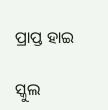ପ୍ରାପ୍ତ ହାଇ

ସ୍କୁଲ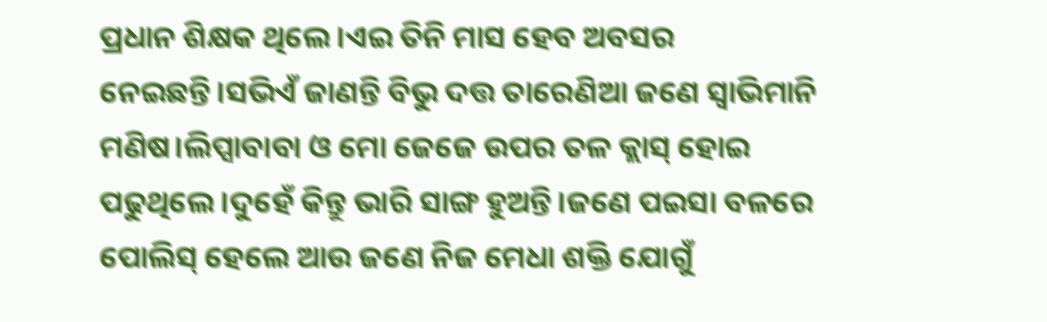ପ୍ରଧାନ ଶିକ୍ଷକ ଥିଲେ।ଏଇ ତିନି ମାସ ହେବ ଅବସର ନେଇଛନ୍ତି।ସଭିଏଁ ଜାଣନ୍ତି ବିଭୁ ଦତ୍ତ ତାରେଣିଆ ଜଣେ ସ୍ୱାଭିମାନି ମଣିଷ।ଲିପ୍ସାବାବା ଓ ମୋ ଜେଜେ ଉପର ତଳ କ୍ଲାସ୍ ହୋଇ ପଢୁଥିଲେ।ଦୁହେଁ କିନ୍ତୁ ଭାରି ସାଙ୍ଗ ହୁଅନ୍ତି।ଜଣେ ପଇସା ବଳରେ ପୋଲିସ୍ ହେଲେ ଆଉ ଜଣେ ନିଜ ମେଧା ଶକ୍ତି ଯୋଗୁଁ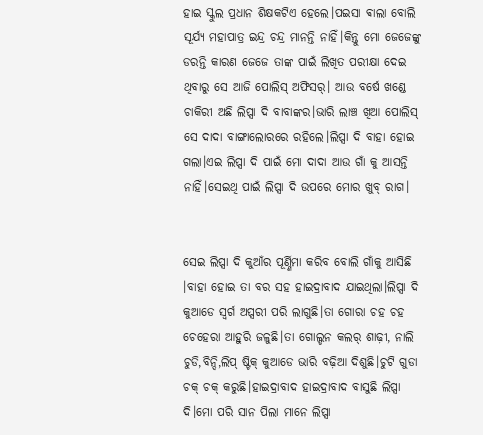ହାଇ ସ୍କୁଲ ପ୍ରଧାନ ଶିକ୍ଷକଟିଏ ହେଲେ।ପଇସା ଵାଲା ବୋଲି ସୂର୍ଯ୍ୟ ମହାପାତ୍ର ଇନ୍ଦ୍ର ଚନ୍ଦ୍ର ମାନନ୍ତି ନାହିଁ।କିନ୍ତୁ ମୋ ଜେଜେଙ୍କୁ ଡରନ୍ତି କାରଣ ଜେଜେ ତାଙ୍କ ପାଇଁ ଲିଖିତ ପରୀକ୍ଷା ଦେଇ ଥିବାରୁ ସେ ଆଜି ପୋଲିସ୍ ଅଫିସର୍। ଆଉ ବର୍ଷେ ଖଣ୍ଡେ ଚାକିରୀ ଅଛି ଲିପ୍ସା ଦି ବାବାଙ୍କର।ଭାରି ଲାଞ୍ଚ ଖିଆ ପୋଲିସ୍ ସେ ଦାଦା ବାଙ୍ଗାଲୋରରେ ରହିଲେ।ଲିପ୍ସା ଦି ବାହା ହୋଇ ଗଲା।ଏଇ ଲିପ୍ସା ଦି ପାଇଁ ମୋ ଦାଦା ଆଉ ଗାଁ କୁ ଆସନ୍ତି ନାହିଁ।ସେଇଥି ପାଇଁ ଲିପ୍ସା ଦି ଉପରେ ମୋର ଖୁବ୍ ରାଗ।


ସେଇ ଲିପ୍ସା ଦି କୁଆଁର ପୂର୍ଣ୍ଣିମା କରିବ ବୋଲି ଗାଁକୁ ଆସିଛି ।ବାହା ହୋଇ ତା ବର ସହ ହାଇଦ୍ରାବାଦ ଯାଇଥିଲା।ଲିପ୍ସା ଦି କୁଆଡେ ସ୍ୱର୍ଗ ଅପ୍ସରୀ ପରି ଲାଗୁଛି।ତା ଗୋରା ଚହ ଚହ ଚେହେରା ଆହୁରି ଜଳୁଛି।ତା ଗୋଲ୍ଡନ କଲର୍ ଶାଢ଼ୀ, ନାଲି ଚୁଡି,ବିନ୍ଦି,ଲିପ୍ ଷ୍ଟିକ୍ କୁଆଡେ ଭାରି ବଢ଼ିଆ ଦିଶୁଛି।ଚୁଟି ଗୁଡା ଚକ୍ ଚକ୍ କରୁଛି।ହାଇଦ୍ରାବାଦ ହାଇଦ୍ରାବାଦ ବାସୁଛି ଲିପ୍ସା ଦି।ମୋ ପରି ସାନ ପିଲା ମାନେ ଲିପ୍ସା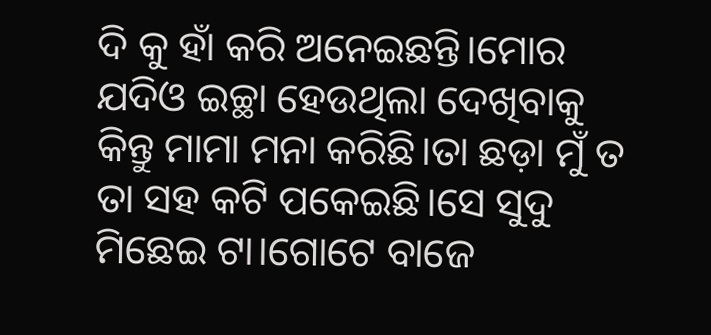ଦି କୁ ହାଁ କରି ଅନେଇଛନ୍ତି।ମୋର ଯଦିଓ ଇଚ୍ଛା ହେଉଥିଲା ଦେଖିବାକୁ କିନ୍ତୁ ମାମା ମନା କରିଛି।ତା ଛଡ଼ା ମୁଁ ତ ତା ସହ କଟି ପକେଇଛି।ସେ ସୁଦୁ ମିଛେଇ ଟା।ଗୋଟେ ବାଜେ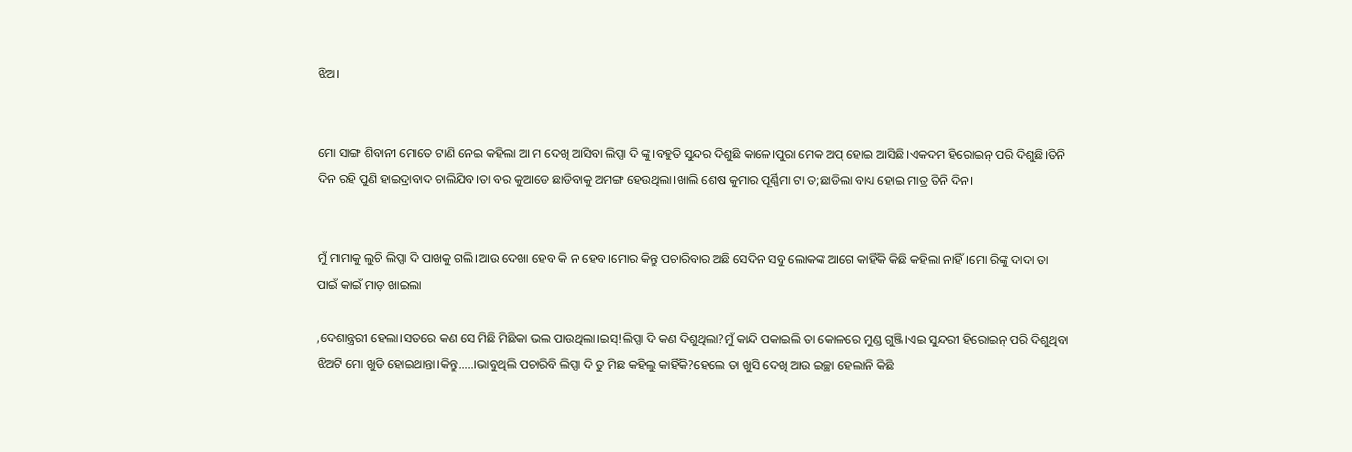ଝିଅ।


ମୋ ସାଙ୍ଗ ଶିବାନୀ ମୋତେ ଟାଣି ନେଇ କହିଲା ଆ ମ ଦେଖି ଆସିବା ଲିପ୍ସା ଦି ଙ୍କୁ।ବହୁତି ସୁନ୍ଦର ଦିଶୁଛି କାଳେ।ପୁରା ମେକ ଅପ୍ ହୋଇ ଆସିଛି।ଏକଦମ ହିରୋଇନ୍ ପରି ଦିଶୁଛି।ତିନି ଦିନ ରହି ପୁଣି ହାଇଦ୍ରାବାଦ ଚାଲିଯିବ।ତା ବର କୁଆଡେ ଛାଡିବାକୁ ଅମଙ୍ଗ ହେଉଥିଲା।ଖାଲି ଶେଷ କୁମାର ପୂର୍ଣ୍ଣିମା ଟା ତ;ଛାଡିଲା ବାଧ୍ୟ ହୋଇ ମାତ୍ର ତିନି ଦିନ।


ମୁଁ ମାମାକୁ ଲୁଚି ଲିପ୍ସା ଦି ପାଖକୁ ଗଲି।ଆଉ ଦେଖା ହେବ କି ନ ହେବ।ମୋର କିନ୍ତୁ ପଚାରିବାର ଅଛି ସେଦିନ ସବୁ ଲୋକଙ୍କ ଆଗେ କାହିଁକି କିଛି କହିଲା ନାହିଁ।ମୋ ରିଙ୍କୁ ଦାଦା ତା ପାଇଁ କାଇଁ ମାଡ଼ ଖାଇଲା

,ଦେଶାନ୍ତ୍ରରୀ ହେଲା।ସତରେ କଣ ସେ ମିଛି ମିଛିକା ଭଲ ପାଉଥିଲା।ଇସ୍!ଲିପ୍ସା ଦି କଣ ଦିଶୁଥିଲା?ମୁଁ କାନ୍ଦି ପକାଇଲି ତା କୋଳରେ ମୁଣ୍ଡ ଗୁଞ୍ଜି।ଏଇ ସୁନ୍ଦରୀ ହିରୋଇନ୍ ପରି ଦିଶୁଥିବା ଝିଅଟି ମୋ ଖୁଡି ହୋଇଥାନ୍ତା।କିନ୍ତୁ.....।ଭାବୁଥିଲି ପଚାରିବି ଲିପ୍ସା ଦି ତୁ ମିଛ କହିଲୁ କାହିଁକି?ହେଲେ ତା ଖୁସି ଦେଖି ଆଉ ଇଚ୍ଛା ହେଲାନି କିଛି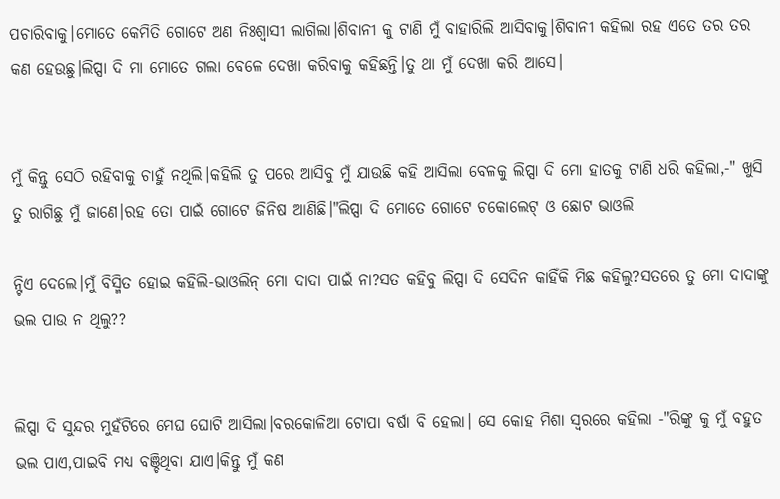ପଚାରିବାକୁ।ମୋତେ କେମିତି ଗୋଟେ ଅଣ ନିଃଶ୍ଵାସୀ ଲାଗିଲା।ଶିବାନୀ କୁ ଟାଣି ମୁଁ ବାହାରିଲି ଆସିବାକୁ।ଶିବାନୀ କହିଲା ରହ ଏତେ ତର ତର କଣ ହେଉଛୁ।ଲିପ୍ସା ଦି ମା ମୋତେ ଗଲା ବେଳେ ଦେଖା କରିବାକୁ କହିଛନ୍ତି।ତୁ ଥା ମୁଁ ଦେଖା କରି ଆସେ।


ମୁଁ କିନ୍ତୁ ସେଠି ରହିବାକୁ ଚାହୁଁ ନଥିଲି।କହିଲି ତୁ ପରେ ଆସିବୁ ମୁଁ ଯାଉଛି କହି ଆସିଲା ବେଳକୁ ଲିପ୍ସା ଦି ମୋ ହାତକୁ ଟାଣି ଧରି କହିଲା,-" ଖୁସି ତୁ ରାଗିଛୁ ମୁଁ ଜାଣେ।ରହ ତୋ ପାଇଁ ଗୋଟେ ଜିନିଷ ଆଣିଛି।"ଲିପ୍ସା ଦି ମୋତେ ଗୋଟେ ଚକୋଲେଟ୍ ଓ ଛୋଟ ଭାଓଲି

ନ୍ଟିଏ ଦେଲେ।ମୁଁ ବିସ୍ମିତ ହୋଇ କହିଲି-ଭାଓଲିନ୍ ମୋ ଦାଦା ପାଇଁ ନା?ସତ କହିବୁ ଲିପ୍ସା ଦି ସେଦିନ କାହିଁକି ମିଛ କହିଲୁ?ସତରେ ତୁ ମୋ ଦାଦାଙ୍କୁ ଭଲ ପାଉ ନ ଥିଲୁ??


ଲିପ୍ସା ଦି ସୁନ୍ଦର ମୁହଁଟିରେ ମେଘ ଘୋଟି ଆସିଲା।ବରକୋଳିଆ ଟୋପା ବର୍ଷା ବି ହେଲା। ସେ କୋହ ମିଶା ସ୍ୱରରେ କହିଲା -"ରିଙ୍କୁ କୁ ମୁଁ ବହୁତ ଭଲ ପାଏ,ପାଇବି ମଧ୍ୟ ବଞ୍ଚିଥିବା ଯାଏ।କିନ୍ତୁ ମୁଁ କଣ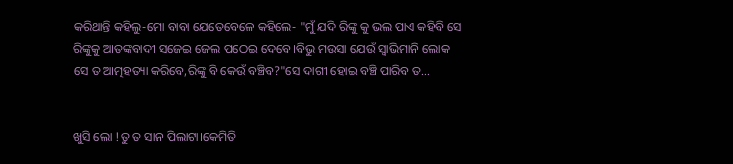କରିଥାନ୍ତି କହିଲୁ-ମୋ ବାବା ଯେତେବେଳେ କହିଲେ- "ମୁଁ ଯଦି ରିଙ୍କୁ କୁ ଭଲ ପାଏ କହିବି ସେ ରିଙ୍କୁକୁ ଆତଙ୍କବାଦୀ ସଜେଇ ଜେଲ ପଠେଇ ଦେବେ।ବିଭୁ ମଉସା ଯେଉଁ ସ୍ୱାଭିମାନି ଲୋକ ସେ ତ ଆତ୍ମହତ୍ୟା କରିବେ,ରିଙ୍କୁ ବି କେଉଁ ବଞ୍ଚିବ?"ସେ ଦାଗୀ ହୋଇ ବଞ୍ଚି ପାରିବ ତ...


ଖୁସି ଲୋ !ତୁ ତ ସାନ ପିଲାଟା।କେମିତି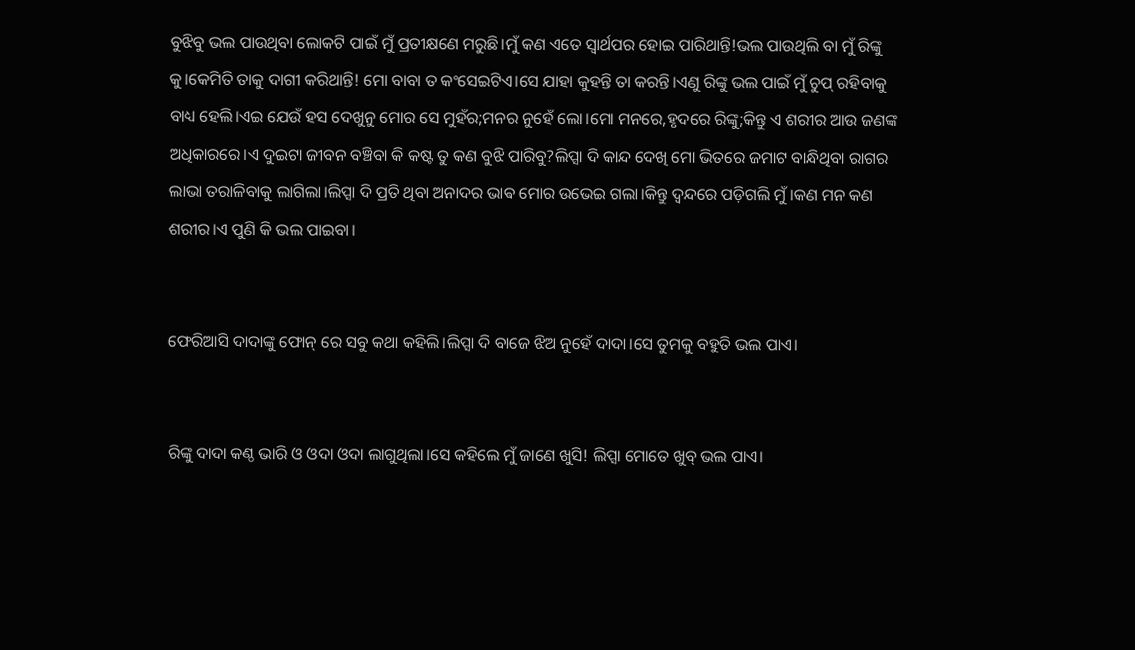ବୁଝିବୁ ଭଲ ପାଉଥିବା ଲୋକଟି ପାଇଁ ମୁଁ ପ୍ରତୀକ୍ଷଣେ ମରୁଛି।ମୁଁ କଣ ଏତେ ସ୍ୱାର୍ଥପର ହୋଇ ପାରିଥାନ୍ତି!ଭଲ ପାଉଥିଲି ବା ମୁଁ ରିଙ୍କୁ କୁ।କେମିତି ତାକୁ ଦାଗୀ କରିଥାନ୍ତି! ମୋ ବାବା ତ କଂସେଇଟିଏ।ସେ ଯାହା କୁହନ୍ତି ତା କରନ୍ତି।ଏଣୁ ରିଙ୍କୁ ଭଲ ପାଇଁ ମୁଁ ଚୁପ୍ ରହିବାକୁ ବାଧ୍ୟ ହେଲି।ଏଇ ଯେଉଁ ହସ ଦେଖୁନୁ ମୋର ସେ ମୁହଁର;ମନର ନୁହେଁ ଲୋ।ମୋ ମନରେ,ହୃଦରେ ରିଙ୍କୁ;କିନ୍ତୁ ଏ ଶରୀର ଆଉ ଜଣଙ୍କ ଅଧିକାରରେ।ଏ ଦୁଇଟା ଜୀବନ ବଞ୍ଚିବା କି କଷ୍ଟ ତୁ କଣ ବୁଝି ପାରିବୁ?ଲିପ୍ସା ଦି କାନ୍ଦ ଦେଖି ମୋ ଭିତରେ ଜମାଟ ବାନ୍ଧିଥିବା ରାଗର ଲାଭା ତରାଳିବାକୁ ଲାଗିଲା।ଲିପ୍ସା ଦି ପ୍ରତି ଥିବା ଅନାଦର ଭାଵ ମୋର ଉଭେଇ ଗଲା।କିନ୍ତୁ ଦ୍ଵନ୍ଦରେ ପଡ଼ିଗଲି ମୁଁ।କଣ ମନ କଣ ଶରୀର।ଏ ପୁଣି କି ଭଲ ପାଇବା।


ଫେରିଆସି ଦାଦାଙ୍କୁ ଫୋନ୍ ରେ ସବୁ କଥା କହିଲି।ଲିପ୍ସା ଦି ବାଜେ ଝିଅ ନୁହେଁ ଦାଦା।ସେ ତୁମକୁ ବହୁତି ଭଲ ପାଏ।


ରିଙ୍କୁ ଦାଦା କଣ୍ଠ ଭାରି ଓ ଓଦା ଓଦା ଲାଗୁଥିଲା।ସେ କହିଲେ ମୁଁ ଜାଣେ ଖୁସି! ଲିପ୍ସା ମୋତେ ଖୁବ୍ ଭଲ ପାଏ।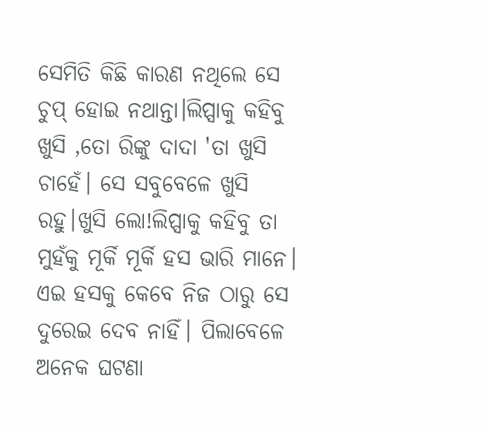ସେମିତି କିଛି କାରଣ ନଥିଲେ ସେ ଚୁପ୍ ହୋଇ ନଥାନ୍ତା।ଲିପ୍ସାକୁ କହିବୁ ଖୁସି ,ତୋ ରିଙ୍କୁ ଦାଦା 'ତା ଖୁସି ଚାହେଁ। ସେ ସବୁବେଳେ ଖୁସି ରହୁ।ଖୁସି ଲୋ!ଲିପ୍ସାକୁ କହିବୁ ତା ମୁହଁକୁ ମୂର୍କି ମୂର୍କି ହସ ଭାରି ମାନେ। ଏଇ ହସକୁ କେବେ ନିଜ ଠାରୁ ସେ ଦୁରେଇ ଦେବ ନାହିଁ। ପିଲାବେଳେ ଅନେକ ଘଟଣା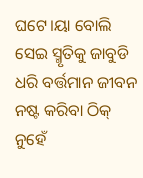ଘଟେ।ୟା ବୋଲି ସେଇ ସ୍ମୃତିକୁ ଜାବୁଡି ଧରି ବର୍ତ୍ତମାନ ଜୀବନ ନଷ୍ଟ କରିବା ଠିକ୍ ନୁହେଁ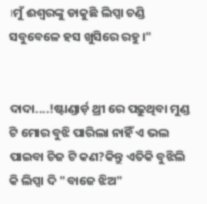।ମୁଁ ଈଶ୍ୱରଙ୍କୁ ଡାକୁଛି ଲିପ୍ସା ଚଣ୍ଡି ସବୁବେଳେ ହସ ଖୁସିରେ ରହୁ।"


ଦାଦା....!ଷ୍ଟାଣ୍ଡାର୍ଡ଼ ଥ୍ରୀ ରେ ପଢ଼ୁଥିବା ମୁଣ୍ଡ ଟି ମୋର ବୁଝି ପାରିଲା ନାହିଁ ଏ ଭଲ ପାଇବା ଚିଜ ଟି କଣ?କିନ୍ତୁ ଏତିକି ବୁଝିଲି କି ଲିପ୍ସା ଦି "ବାଜେ ଝିଅ"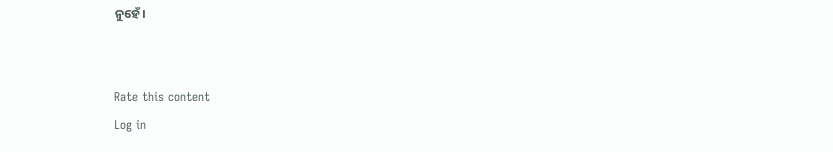ନୁହେଁ।


Rate this content
Log in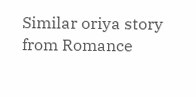Similar oriya story from Romance